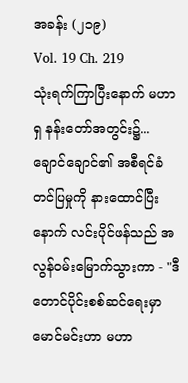အခန်း (၂၁၉)
Vol. 19 Ch. 219
သုံးရက်ကြာပြီးနောက် မဟာရှ နန်းတော်အတွင်း၌...
ချောင်ချောင်၏ အစီရင်ခံတင်ပြမှုကို နားထောင်ပြီးနောက် လင်းပိုင်ဖန်သည် အလွန်ဝမ်းမြောက်သွားကာ - "ဒီတောင်ပိုင်းစစ်ဆင်ရေးမှာ မောင်မင်းဟာ မဟာ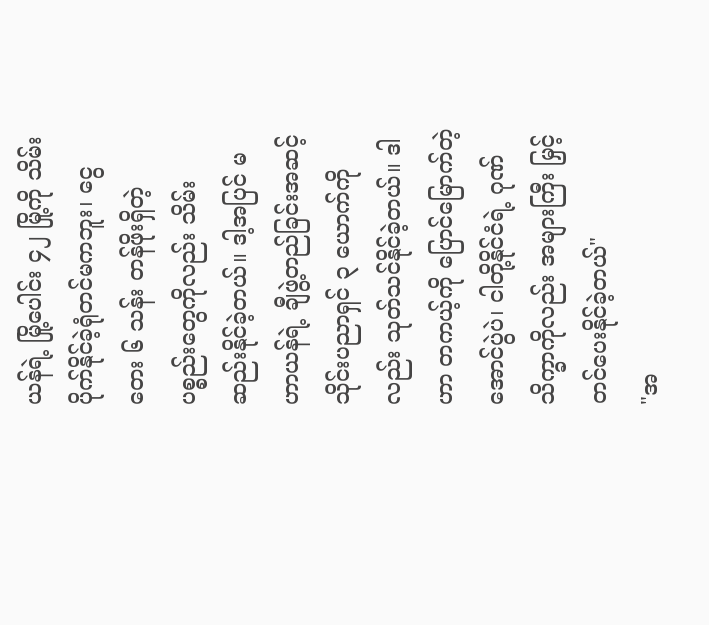ယန်ရဲ့ မြို့ပေါင်း ၄၂ မြို့ကို သိမ်းပိုက်နိုင်ခဲ့ရုံတင်မကဘူး၊ ငွေတေး ၆ သန်း တန်ဖိုးရှိတဲ့ ပစ္စည်းတွေကိုလည်း သိမ်းဆည်းနိုင်ခဲ့တယ်။ ဒါ့အပြင် မဟာယန်ရဲ့ ချီဖွဲ့တည်ခြင်းအဆင့် သိုင်းပညာရှင် ၃ ယောက်ကိုလည်း သုတ်သင်နိုင်ခဲ့တယ်။ ဒါဟာ တကယ့်ကို ပြောင်မြောက်တဲ့ အောင်ပွဲပဲ၊ ငါတို့နိုင်ငံရဲ့ ဂုဏ်သိက္ခာကိုလည်း အများကြီး မြှင့်တင်ပေးနိုင်ခဲ့တယ်"
"အ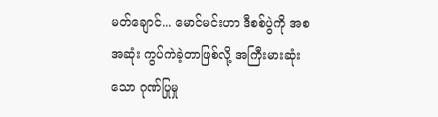မတ်ချောင်... မောင်မင်းဟာ ဒီစစ်ပွဲကို အစအဆုံး ကွပ်ကဲခဲ့တာဖြစ်လို့ အကြီးမားဆုံးသော ဂုဏ်ပြုမှု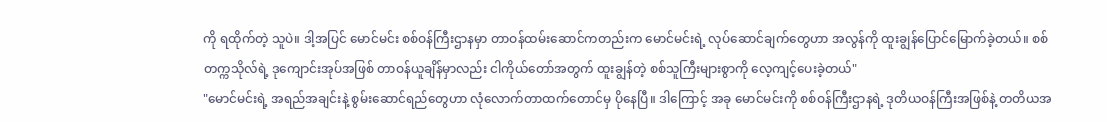ကို ရထိုက်တဲ့ သူပဲ။ ဒါ့အပြင် မောင်မင်း စစ်ဝန်ကြီးဌာနမှာ တာဝန်ထမ်းဆောင်ကတည်းက မောင်မင်းရဲ့ လုပ်ဆောင်ချက်တွေဟာ အလွန်ကို ထူးချွန်ပြောင်မြောက်ခဲ့တယ်။ စစ်တက္ကသိုလ်ရဲ့ ဒုကျောင်းအုပ်အဖြစ် တာဝန်ယူချိန်မှာလည်း ငါကိုယ်တော်အတွက် ထူးချွန်တဲ့ စစ်သူကြီးများစွာကို လေ့ကျင့်ပေးခဲ့တယ်"
"မောင်မင်းရဲ့ အရည်အချင်းနဲ့ စွမ်းဆောင်ရည်တွေဟာ လုံလောက်တာထက်တောင်မှ ပိုနေပြီ။ ဒါကြောင့် အခု မောင်မင်းကို စစ်ဝန်ကြီးဌာနရဲ့ ဒုတိယဝန်ကြီးအဖြစ်နဲ့ တတိယအ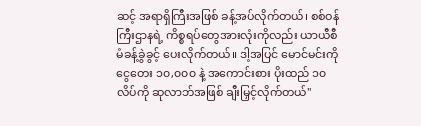ဆင့် အရာရှိကြီးအဖြစ် ခန့်အပ်လိုက်တယ်၊ စစ်ဝန်ကြီးဌာနရဲ့ ကိစ္စရပ်တွေအားလုံးကိုလည်း ယာယီစီမံခန့်ခွဲခွင့် ပေးလိုက်တယ်။ ဒါ့အပြင် မောင်မင်းကို ငွေတေး ၁၀,၀၀၀ နဲ့ အကောင်းစား ပိုးထည် ၁၀ လိပ်ကို ဆုလာဘ်အဖြစ် ချီးမြှင့်လိုက်တယ်"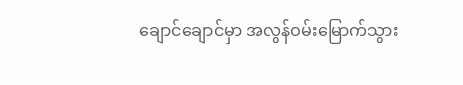ချောင်ချောင်မှာ အလွန်ဝမ်းမြောက်သွား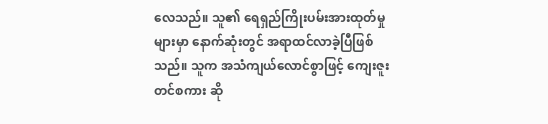လေသည်။ သူ၏ ရေရှည်ကြိုးပမ်းအားထုတ်မှုများမှာ နောက်ဆုံးတွင် အရာထင်လာခဲ့ပြီဖြစ်သည်။ သူက အသံကျယ်လောင်စွာဖြင့် ကျေးဇူးတင်စကား ဆို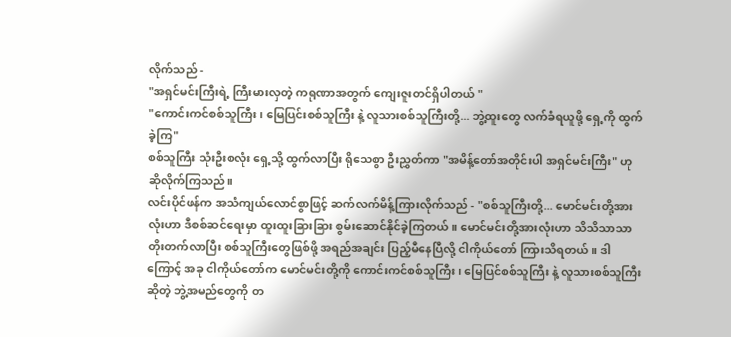လိုက်သည် -
"အရှင်မင်းကြီးရဲ့ ကြီးမားလှတဲ့ ကရုဏာအတွက် ကျေးဇူးတင်ရှိပါတယ် "
"ကောင်းကင်စစ်သူကြီး၊ မြေပြင်းစစ်သူကြီး နဲ့ လူသားစစ်သူကြီးတို့... ဘွဲ့ထူးတွေ လက်ခံရယူဖို့ ရှေ့ကို ထွက်ခဲ့ကြ"
စစ်သူကြီး သုံးဦးစလုံး ရှေ့သို့ ထွက်လာပြီး ရိုသေစွာ ဦးညွှတ်ကာ "အမိန့်တော်အတိုင်းပါ အရှင်မင်းကြီး" ဟု ဆိုလိုက်ကြသည်။
လင်းပိုင်ဖန်က အသံကျယ်လောင်စွာဖြင့် ဆက်လက်မိန့်ကြားလိုက်သည် - "စစ်သူကြီးတို့... မောင်မင်းတို့အားလုံးဟာ ဒီစစ်ဆင်ရေးမှာ ထူးထူးခြားခြား စွမ်းဆောင်နိုင်ခဲ့ကြတယ်။ မောင်မင်းတို့အားလုံးဟာ သိသိသာသာ တိုးတက်လာပြီး စစ်သူကြီးတွေဖြစ်ဖို့ အရည်အချင်း ပြည့်မီနေပြီလို့ ငါကိုယ်တော် ကြားသိရတယ်။ ဒါကြောင့် အခု ငါကိုယ်တော်က မောင်မင်းတို့ကို ကောင်းကင်စစ်သူကြီး၊ မြေပြင်စစ်သူကြီး နဲ့ လူသားစစ်သူကြီးဆိုတဲ့ ဘွဲ့အမည်တွေကို တ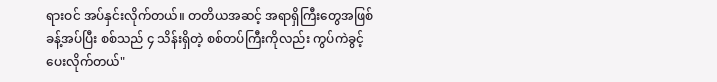ရားဝင် အပ်နှင်းလိုက်တယ်။ တတိယအဆင့် အရာရှိကြီးတွေအဖြစ် ခန့်အပ်ပြီး စစ်သည် ၄ သိန်းရှိတဲ့ စစ်တပ်ကြီးကိုလည်း ကွပ်ကဲခွင့် ပေးလိုက်တယ်"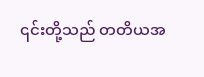၎င်းတို့သည် တတိယအ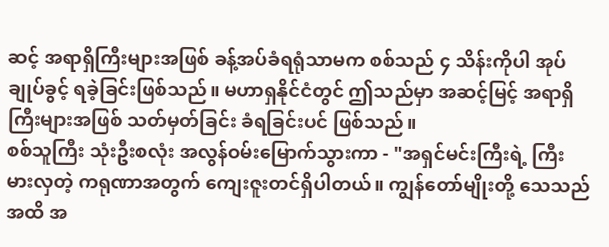ဆင့် အရာရှိကြီးများအဖြစ် ခန့်အပ်ခံရရုံသာမက စစ်သည် ၄ သိန်းကိုပါ အုပ်ချုပ်ခွင့် ရခဲ့ခြင်းဖြစ်သည်။ မဟာရှနိုင်ငံတွင် ဤသည်မှာ အဆင့်မြင့် အရာရှိကြီးများအဖြစ် သတ်မှတ်ခြင်း ခံရခြင်းပင် ဖြစ်သည်။
စစ်သူကြီး သုံးဦးစလုံး အလွန်ဝမ်းမြောက်သွားကာ - "အရှင်မင်းကြီးရဲ့ ကြီးမားလှတဲ့ ကရုဏာအတွက် ကျေးဇူးတင်ရှိပါတယ်။ ကျွန်တော်မျိုးတို့ သေသည်အထိ အ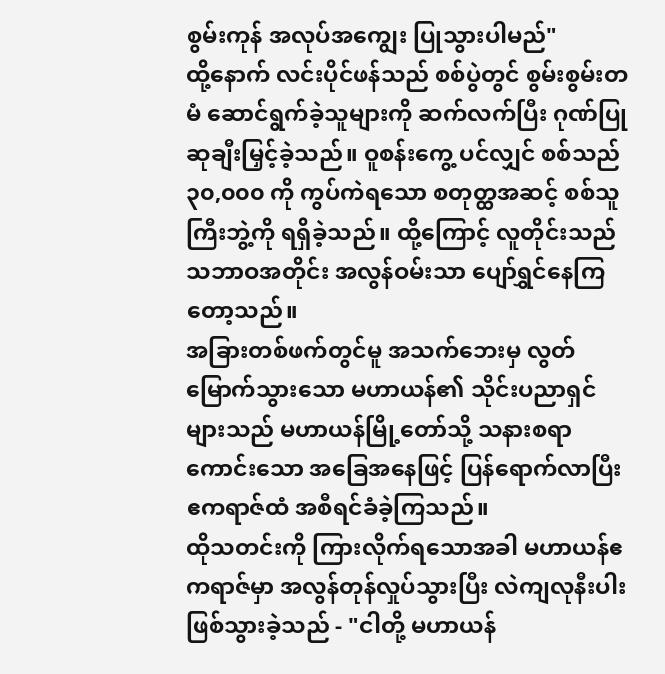စွမ်းကုန် အလုပ်အကျွေး ပြုသွားပါမည်"
ထို့နောက် လင်းပိုင်ဖန်သည် စစ်ပွဲတွင် စွမ်းစွမ်းတမံ ဆောင်ရွက်ခဲ့သူများကို ဆက်လက်ပြီး ဂုဏ်ပြုဆုချီးမြှင့်ခဲ့သည်။ ဝူစန်းကွေ့ ပင်လျှင် စစ်သည် ၃၀,၀၀၀ ကို ကွပ်ကဲရသော စတုတ္ထအဆင့် စစ်သူကြီးဘွဲ့ကို ရရှိခဲ့သည်။ ထို့ကြောင့် လူတိုင်းသည် သဘာဝအတိုင်း အလွန်ဝမ်းသာ ပျော်ရွှင်နေကြတော့သည်။
အခြားတစ်ဖက်တွင်မူ အသက်ဘေးမှ လွတ်မြောက်သွားသော မဟာယန်၏ သိုင်းပညာရှင်များသည် မဟာယန်မြို့တော်သို့ သနားစရာကောင်းသော အခြေအနေဖြင့် ပြန်ရောက်လာပြီး ဧကရာဇ်ထံ အစီရင်ခံခဲ့ကြသည်။
ထိုသတင်းကို ကြားလိုက်ရသောအခါ မဟာယန်ဧကရာဇ်မှာ အလွန်တုန်လှုပ်သွားပြီး လဲကျလုနီးပါး ဖြစ်သွားခဲ့သည် - "ငါတို့ မဟာယန်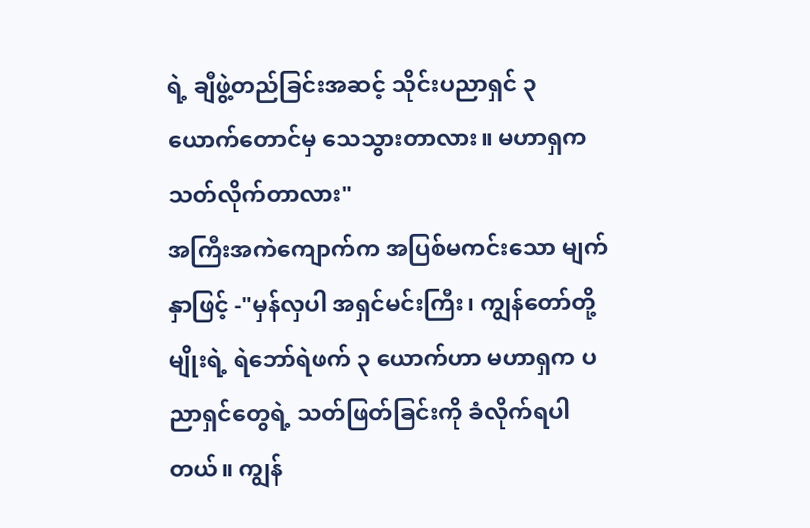ရဲ့ ချီဖွဲ့တည်ခြင်းအဆင့် သိုင်းပညာရှင် ၃ ယောက်တောင်မှ သေသွားတာလား။ မဟာရှက သတ်လိုက်တာလား"
အကြီးအကဲကျောက်က အပြစ်မကင်းသော မျက်နှာဖြင့် -"မှန်လှပါ အရှင်မင်းကြီး၊ ကျွန်တော်တို့မျိုးရဲ့ ရဲဘော်ရဲဖက် ၃ ယောက်ဟာ မဟာရှက ပညာရှင်တွေရဲ့ သတ်ဖြတ်ခြင်းကို ခံလိုက်ရပါတယ်။ ကျွန်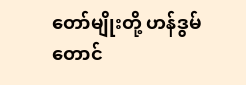တော်မျိုးတို့ ဟန်ဒွမ် တောင်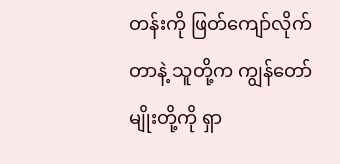တန်းကို ဖြတ်ကျော်လိုက်တာနဲ့ သူတို့က ကျွန်တော်မျိုးတို့ကို ရှာ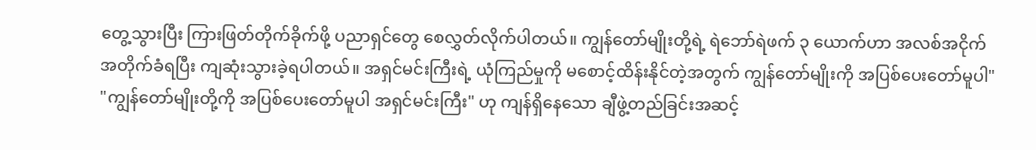တွေ့သွားပြီး ကြားဖြတ်တိုက်ခိုက်ဖို့ ပညာရှင်တွေ စေလွှတ်လိုက်ပါတယ်။ ကျွန်တော်မျိုးတို့ရဲ့ ရဲဘော်ရဲဖက် ၃ ယောက်ဟာ အလစ်အငိုက် အတိုက်ခံရပြီး ကျဆုံးသွားခဲ့ရပါတယ်။ အရှင်မင်းကြီးရဲ့ ယုံကြည်မှုကို မစောင့်ထိန်းနိုင်တဲ့အတွက် ကျွန်တော်မျိုးကို အပြစ်ပေးတော်မူပါ"
"ကျွန်တော်မျိုးတို့ကို အပြစ်ပေးတော်မူပါ အရှင်မင်းကြီး" ဟု ကျန်ရှိနေသော ချီဖွဲ့တည်ခြင်းအဆင့်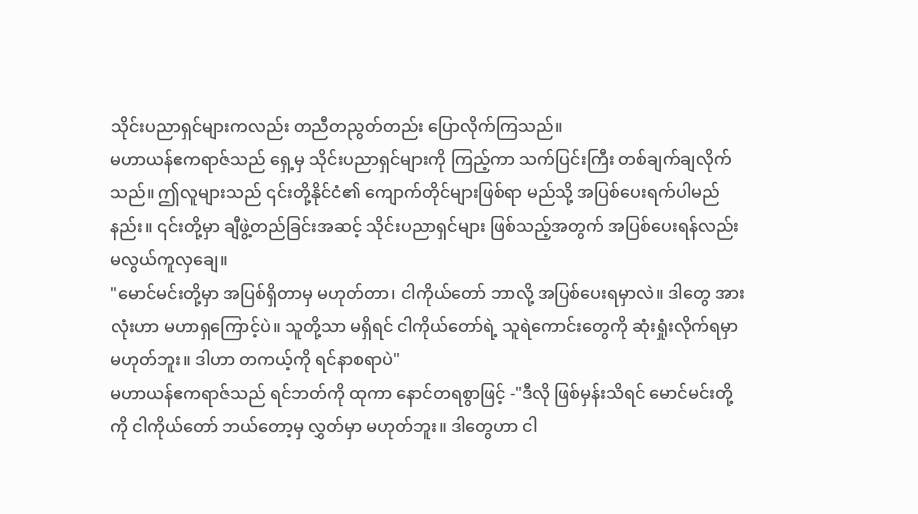သိုင်းပညာရှင်များကလည်း တညီတညွတ်တည်း ပြောလိုက်ကြသည်။
မဟာယန်ဧကရာဇ်သည် ရှေ့မှ သိုင်းပညာရှင်များကို ကြည့်ကာ သက်ပြင်းကြီး တစ်ချက်ချလိုက်သည်။ ဤလူများသည် ၎င်းတို့နိုင်ငံ၏ ကျောက်တိုင်များဖြစ်ရာ မည်သို့ အပြစ်ပေးရက်ပါမည်နည်း။ ၎င်းတို့မှာ ချီဖွဲ့တည်ခြင်းအဆင့် သိုင်းပညာရှင်များ ဖြစ်သည့်အတွက် အပြစ်ပေးရန်လည်း မလွယ်ကူလှချေ။
"မောင်မင်းတို့မှာ အပြစ်ရှိတာမှ မဟုတ်တာ၊ ငါကိုယ်တော် ဘာလို့ အပြစ်ပေးရမှာလဲ။ ဒါတွေ အားလုံးဟာ မဟာရှကြောင့်ပဲ။ သူတို့သာ မရှိရင် ငါကိုယ်တော်ရဲ့ သူရဲကောင်းတွေကို ဆုံးရှုံးလိုက်ရမှာ မဟုတ်ဘူး။ ဒါဟာ တကယ့်ကို ရင်နာစရာပဲ"
မဟာယန်ဧကရာဇ်သည် ရင်ဘတ်ကို ထုကာ နောင်တရစွာဖြင့် -"ဒီလို ဖြစ်မှန်းသိရင် မောင်မင်းတို့ကို ငါကိုယ်တော် ဘယ်တော့မှ လွှတ်မှာ မဟုတ်ဘူး။ ဒါတွေဟာ ငါ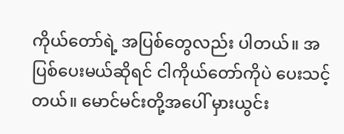ကိုယ်တော်ရဲ့ အပြစ်တွေလည်း ပါတယ်။ အပြစ်ပေးမယ်ဆိုရင် ငါကိုယ်တော်ကိုပဲ ပေးသင့်တယ်။ မောင်မင်းတို့အပေါ် မှားယွင်း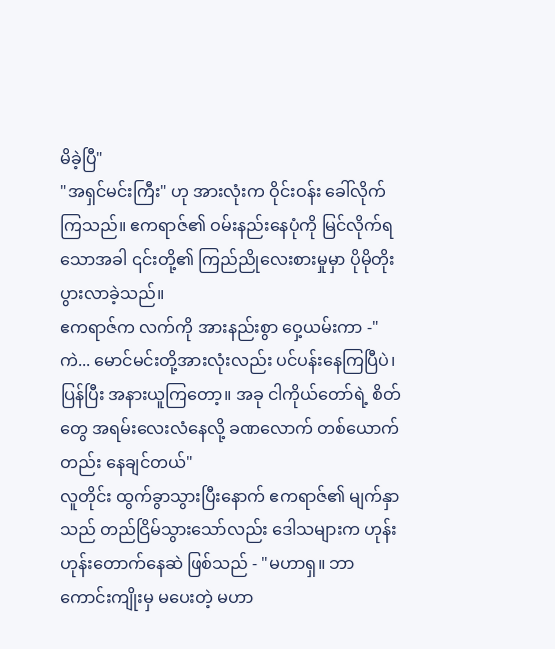မိခဲ့ပြီ"
"အရှင်မင်းကြီး" ဟု အားလုံးက ဝိုင်းဝန်း ခေါ်လိုက်ကြသည်။ ဧကရာဇ်၏ ဝမ်းနည်းနေပုံကို မြင်လိုက်ရသောအခါ ၎င်းတို့၏ ကြည်ညိုလေးစားမှုမှာ ပိုမိုတိုးပွားလာခဲ့သည်။
ဧကရာဇ်က လက်ကို အားနည်းစွာ ဝှေ့ယမ်းကာ -"ကဲ... မောင်မင်းတို့အားလုံးလည်း ပင်ပန်းနေကြပြီပဲ၊ ပြန်ပြီး အနားယူကြတော့။ အခု ငါကိုယ်တော်ရဲ့ စိတ်တွေ အရမ်းလေးလံနေလို့ ခဏလောက် တစ်ယောက်တည်း နေချင်တယ်"
လူတိုင်း ထွက်ခွာသွားပြီးနောက် ဧကရာဇ်၏ မျက်နှာသည် တည်ငြိမ်သွားသော်လည်း ဒေါသများက ဟုန်းဟုန်းတောက်နေဆဲ ဖြစ်သည် - "မဟာရှ။ ဘာကောင်းကျိုးမှ မပေးတဲ့ မဟာ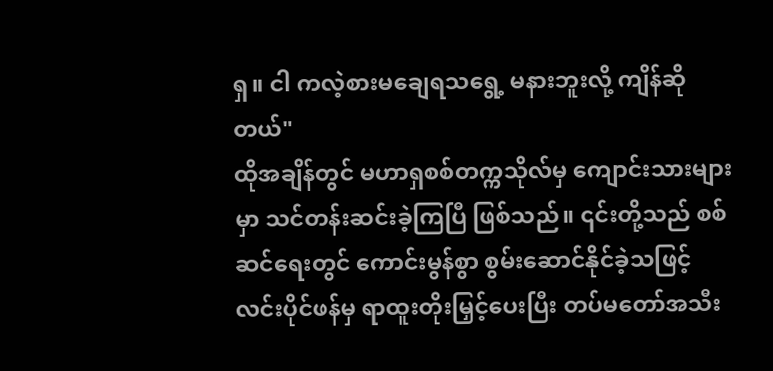ရှ။ ငါ ကလဲ့စားမချေရသရွေ့ မနားဘူးလို့ ကျိန်ဆိုတယ်"
ထိုအချိန်တွင် မဟာရှစစ်တက္ကသိုလ်မှ ကျောင်းသားများမှာ သင်တန်းဆင်းခဲ့ကြပြီ ဖြစ်သည်။ ၎င်းတို့သည် စစ်ဆင်ရေးတွင် ကောင်းမွန်စွာ စွမ်းဆောင်နိုင်ခဲ့သဖြင့် လင်းပိုင်ဖန်မှ ရာထူးတိုးမြှင့်ပေးပြီး တပ်မတော်အသီး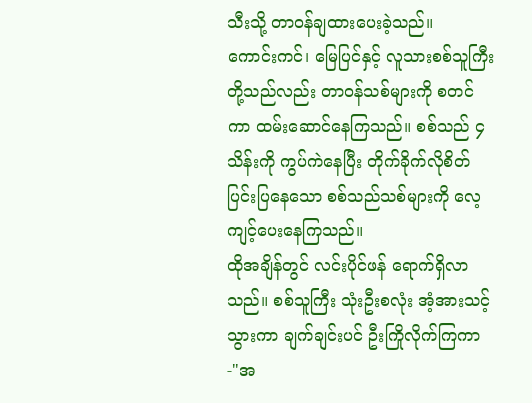သီးသို့ တာဝန်ချထားပေးခဲ့သည်။
ကောင်းကင်၊ မြေပြင်နှင့် လူသားစစ်သူကြီး တို့သည်လည်း တာဝန်သစ်များကို စတင်ကာ ထမ်းဆောင်နေကြသည်။ စစ်သည် ၄ သိန်းကို ကွပ်ကဲနေပြီး တိုက်ခိုက်လိုစိတ် ပြင်းပြနေသော စစ်သည်သစ်များကို လေ့ကျင့်ပေးနေကြသည်။
ထိုအချိန်တွင် လင်းပိုင်ဖန် ရောက်ရှိလာသည်။ စစ်သူကြီး သုံးဦးစလုံး အံ့အားသင့်သွားကာ ချက်ချင်းပင် ဦးကြိုလိုက်ကြကာ -"အ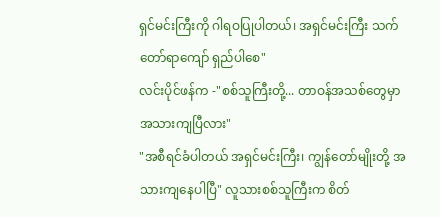ရှင်မင်းကြီးကို ဂါရဝပြုပါတယ်၊ အရှင်မင်းကြီး သက်တော်ရာကျော် ရှည်ပါစေ"
လင်းပိုင်ဖန်က -"စစ်သူကြီးတို့... တာဝန်အသစ်တွေမှာ အသားကျပြီလား"
"အစီရင်ခံပါတယ် အရှင်မင်းကြီး၊ ကျွန်တော်မျိုးတို့ အသားကျနေပါပြီ" လူသားစစ်သူကြီးက စိတ်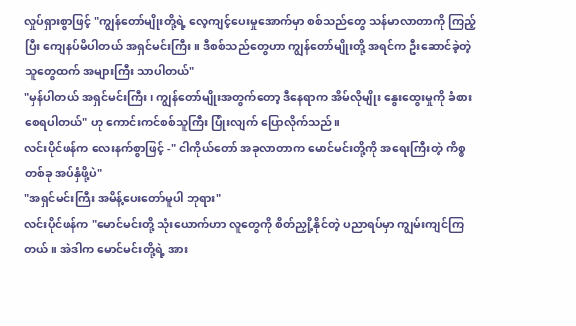လှုပ်ရှားစွာဖြင့် "ကျွန်တော်မျိုးတို့ရဲ့ လေ့ကျင့်ပေးမှုအောက်မှာ စစ်သည်တွေ သန်မာလာတာကို ကြည့်ပြီး ကျေနပ်မိပါတယ် အရှင်မင်းကြီး။ ဒီစစ်သည်တွေဟာ ကျွန်တော်မျိုးတို့ အရင်က ဦးဆောင်ခဲ့တဲ့သူတွေထက် အများကြီး သာပါတယ်"
"မှန်ပါတယ် အရှင်မင်းကြီး၊ ကျွန်တော်မျိုးအတွက်တော့ ဒီနေရာက အိမ်လိုမျိုး နွေးထွေးမှုကို ခံစားစေရပါတယ်" ဟု ကောင်းကင်စစ်သူကြီး ပြုံးလျက် ပြောလိုက်သည်။
လင်းပိုင်ဖန်က လေးနက်စွာဖြင့် -" ငါကိုယ်တော် အခုလာတာက မောင်မင်းတို့ကို အရေးကြီးတဲ့ ကိစ္စတစ်ခု အပ်နှံဖို့ပဲ"
"အရှင်မင်းကြီး အမိန့်ပေးတော်မူပါ ဘုရား"
လင်းပိုင်ဖန်က "မောင်မင်းတို့ သုံးယောက်ဟာ လူတွေကို စိတ်ညှို့နိုင်တဲ့ ပညာရပ်မှာ ကျွမ်းကျင်ကြတယ်။ အဲဒါက မောင်မင်းတို့ရဲ့ အား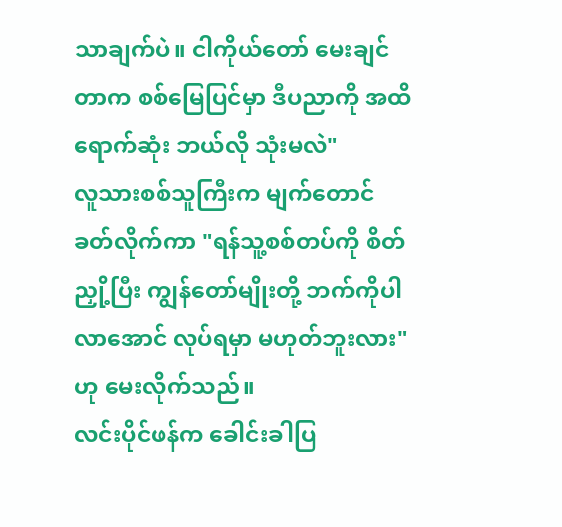သာချက်ပဲ။ ငါကိုယ်တော် မေးချင်တာက စစ်မြေပြင်မှာ ဒီပညာကို အထိရောက်ဆုံး ဘယ်လို သုံးမလဲ"
လူသားစစ်သူကြီးက မျက်တောင်ခတ်လိုက်ကာ "ရန်သူ့စစ်တပ်ကို စိတ်ညှို့ပြီး ကျွန်တော်မျိုးတို့ ဘက်ကိုပါလာအောင် လုပ်ရမှာ မဟုတ်ဘူးလား" ဟု မေးလိုက်သည်။
လင်းပိုင်ဖန်က ခေါင်းခါပြ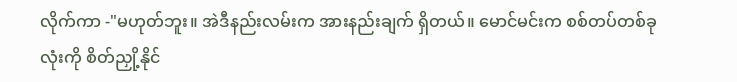လိုက်ကာ -"မဟုတ်ဘူး။ အဲဒီနည်းလမ်းက အားနည်းချက် ရှိတယ်။ မောင်မင်းက စစ်တပ်တစ်ခုလုံးကို စိတ်ညှို့နိုင်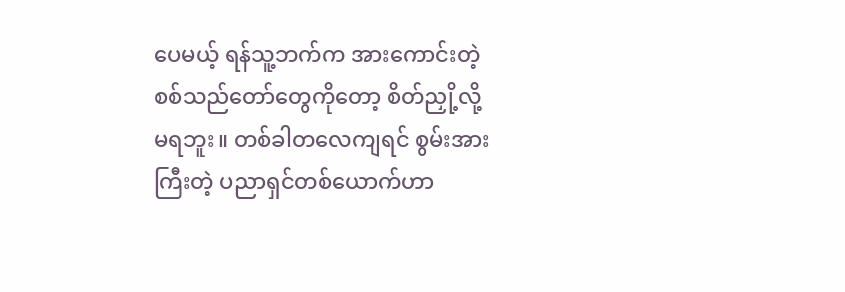ပေမယ့် ရန်သူ့ဘက်က အားကောင်းတဲ့ စစ်သည်တော်တွေကိုတော့ စိတ်ညှို့လို့ မရဘူး။ တစ်ခါတလေကျရင် စွမ်းအားကြီးတဲ့ ပညာရှင်တစ်ယောက်ဟာ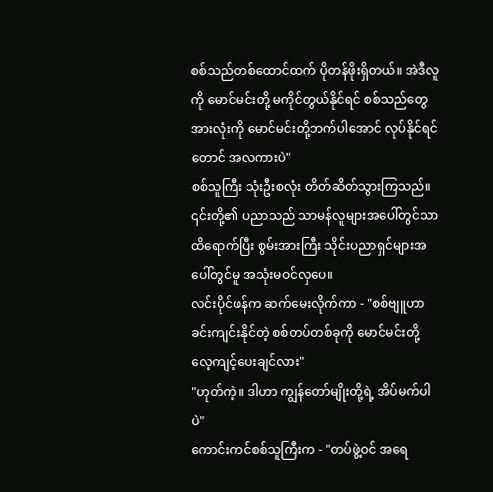စစ်သည်တစ်ထောင်ထက် ပိုတန်ဖိုးရှိတယ်။ အဲဒီလူကို မောင်မင်းတို့ မကိုင်တွယ်နိုင်ရင် စစ်သည်တွေ အားလုံးကို မောင်မင်းတို့ဘက်ပါအောင် လုပ်နိုင်ရင်တောင် အလကားပဲ"
စစ်သူကြီး သုံးဦးစလုံး တိတ်ဆိတ်သွားကြသည်။ ၎င်းတို့၏ ပညာသည် သာမန်လူများအပေါ်တွင်သာ ထိရောက်ပြီး စွမ်းအားကြီး သိုင်းပညာရှင်များအပေါ်တွင်မူ အသုံးမဝင်လှပေ။
လင်းပိုင်ဖန်က ဆက်မေးလိုက်ကာ - "စစ်ဗျူဟာ ခင်းကျင်းနိုင်တဲ့ စစ်တပ်တစ်ခုကို မောင်မင်းတို့ လေ့ကျင့်ပေးချင်လား"
"ဟုတ်ကဲ့။ ဒါဟာ ကျွန်တော်မျိုးတို့ရဲ့ အိပ်မက်ပါပဲ"
ကောင်းကင်စစ်သူကြီးက - "တပ်ဖွဲ့ဝင် အရေ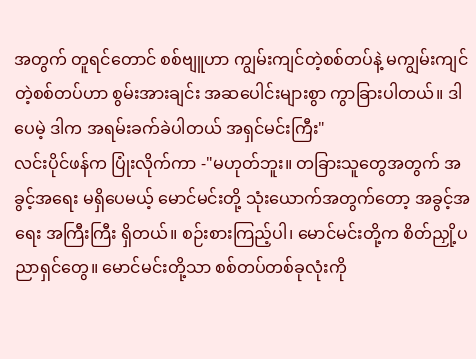အတွက် တူရင်တောင် စစ်ဗျူဟာ ကျွမ်းကျင်တဲ့စစ်တပ်နဲ့ မကျွမ်းကျင်တဲ့စစ်တပ်ဟာ စွမ်းအားချင်း အဆပေါင်းများစွာ ကွာခြားပါတယ်။ ဒါပေမဲ့ ဒါက အရမ်းခက်ခဲပါတယ် အရှင်မင်းကြီး"
လင်းပိုင်ဖန်က ပြုံးလိုက်ကာ -"မဟုတ်ဘူး။ တခြားသူတွေအတွက် အခွင့်အရေး မရှိပေမယ့် မောင်မင်းတို့ သုံးယောက်အတွက်တော့ အခွင့်အရေး အကြီးကြီး ရှိတယ်။ စဉ်းစားကြည့်ပါ၊ မောင်မင်းတို့က စိတ်ညှို့ပညာရှင်တွေ။ မောင်မင်းတို့သာ စစ်တပ်တစ်ခုလုံးကို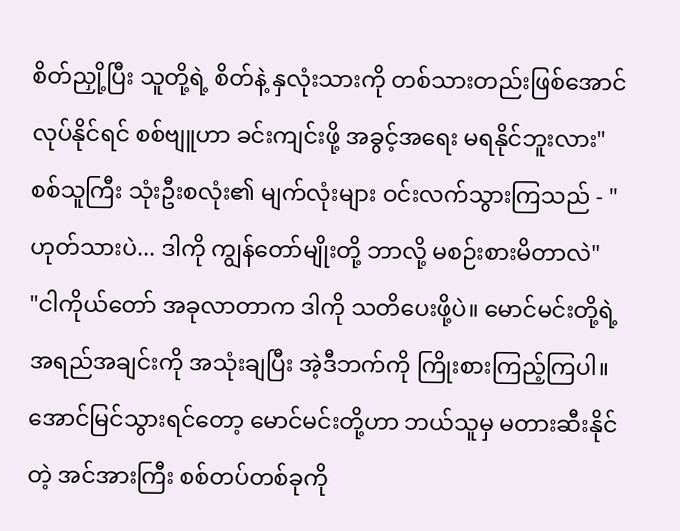စိတ်ညှို့ပြီး သူတို့ရဲ့ စိတ်နဲ့ နှလုံးသားကို တစ်သားတည်းဖြစ်အောင် လုပ်နိုင်ရင် စစ်ဗျူဟာ ခင်းကျင်းဖို့ အခွင့်အရေး မရနိုင်ဘူးလား"
စစ်သူကြီး သုံးဦးစလုံး၏ မျက်လုံးများ ဝင်းလက်သွားကြသည် - "ဟုတ်သားပဲ... ဒါကို ကျွန်တော်မျိုးတို့ ဘာလို့ မစဉ်းစားမိတာလဲ"
"ငါကိုယ်တော် အခုလာတာက ဒါကို သတိပေးဖို့ပဲ။ မောင်မင်းတို့ရဲ့ အရည်အချင်းကို အသုံးချပြီး အဲ့ဒီဘက်ကို ကြိုးစားကြည့်ကြပါ။ အောင်မြင်သွားရင်တော့ မောင်မင်းတို့ဟာ ဘယ်သူမှ မတားဆီးနိုင်တဲ့ အင်အားကြီး စစ်တပ်တစ်ခုကို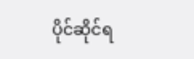ပိုင်ဆိုင်ရ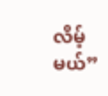လိမ့်မယ်”